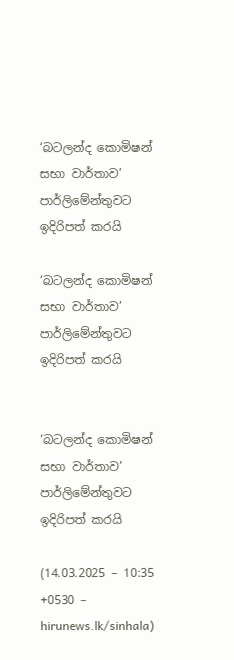‘බටලන්ද කොමිෂන් සභා වාර්තාව’ පාර්ලිමේන්තුවට ඉදිරිපත් කරයි

‘බටලන්ද කොමිෂන් සභා වාර්තාව’ පාර්ලිමේන්තුවට ඉදිරිපත් කරයි


‘බටලන්ද කොමිෂන් සභා වාර්තාව’ පාර්ලිමේන්තුවට ඉදිරිපත් කරයි

(14.03.2025 – 10:35 +0530 – hirunews.lk/sinhala)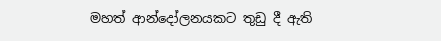මහත් ආන්දෝලනයකට තුඩු දී ඇති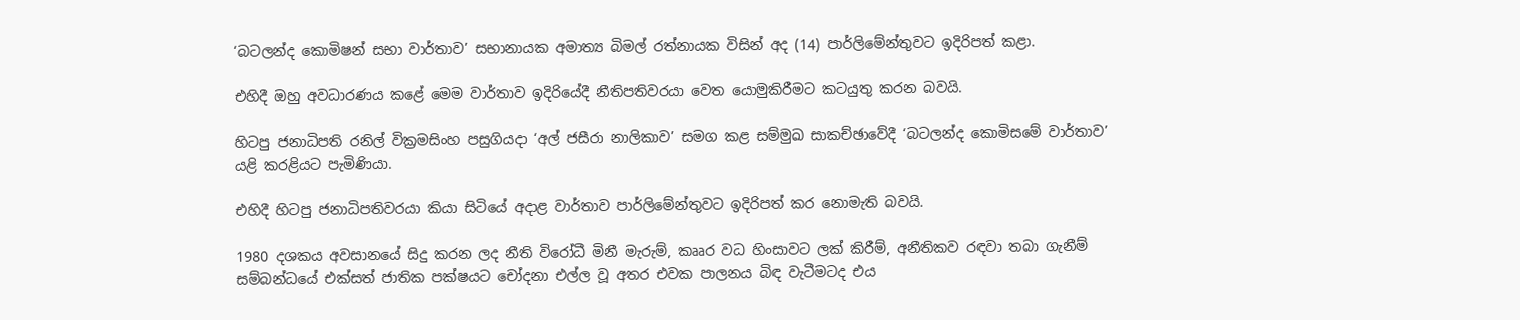‘බටලන්ද කොමිෂන් සභා වාර්තාව’ සභානායක අමාත්‍ය බිමල් රත්නායක විසින් අද (14) පාර්ලිමේන්තුවට ඉදිරිපත් කළා.

එහිදී ඔහු අවධාරණය කළේ මෙම වාර්තාව ඉදිරියේදී නීතිපතිවරයා වෙත යොමුකිරීමට කටයුතු කරන බවයි.

හිටපු ජනාධිපති රනිල් වික්‍රමසිංහ පසුගියදා ‘අල් ජසීරා නාලිකාව’ සමග කළ සම්මුඛ සාකච්ඡාවේදී ‘බටලන්ද කොමිසමේ වාර්තාව’ යළි කරළියට පැමිණියා.

එහිදී හිටපු ජනාධිපතිවරයා කියා සිටියේ අදාළ වාර්තාව පාර්ලිමේන්තුවට ඉදිරිපත් කර නොමැති බවයි.

1980 දශකය අවසානයේ සිදු කරන ලද නීති විරෝධී මිනී මැරුම්, කෲර වධ හිංසාවට ලක් කිරීම්, අනීතිකව රඳවා තබා ගැනීම් සම්බන්ධයේ එක්සත් ජාතික පක්ෂයට චෝදනා එල්ල වූ අතර එවක පාලනය බිඳ වැටීමටද එය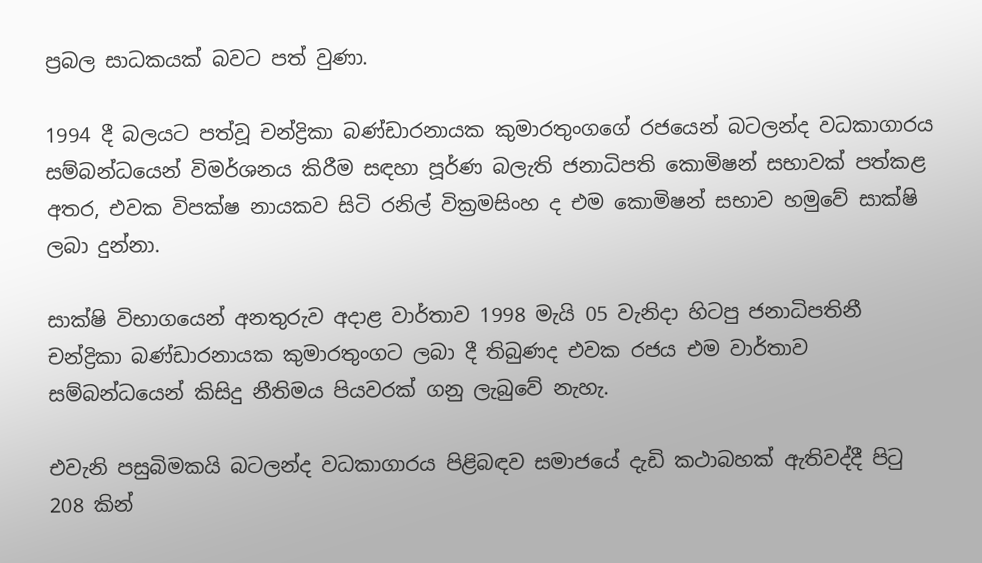ප්‍රබල සාධකයක් බවට පත් වුණා.

1994 දී බලයට පත්වූ චන්ද්‍රිකා බණ්ඩාරනායක කුමාරතුංගගේ රජයෙන් බටලන්ද වධකාගාරය සම්බන්ධයෙන් විමර්ශනය කිරීම සඳහා පූර්ණ බලැති ජනාධිපති කොමිෂන් සභාවක් පත්කළ අතර, එවක විපක්ෂ නායකව සිටි රනිල් වික්‍රමසිංහ ද එම කොමිෂන් සභාව හමුවේ සාක්ෂි ලබා දුන්නා.

සාක්ෂි විභාගයෙන් අනතුරුව අදාළ වාර්තාව 1998 මැයි 05 වැනිදා හිටපු ජනාධිපතිනී චන්ද්‍රිකා බණ්ඩාරනායක කුමාරතුංගට ලබා දී තිබුණද එවක රජය එම වාර්තාව සම්බන්ධයෙන් කිසිදු නීතිමය පියවරක් ගනු ලැබුවේ නැහැ.

එවැනි පසුබිමකයි බටලන්ද වධකාගාරය පිළිබඳව සමාජයේ දැඩි කථාබහක් ඇතිවද්දී පිටු 208 කින්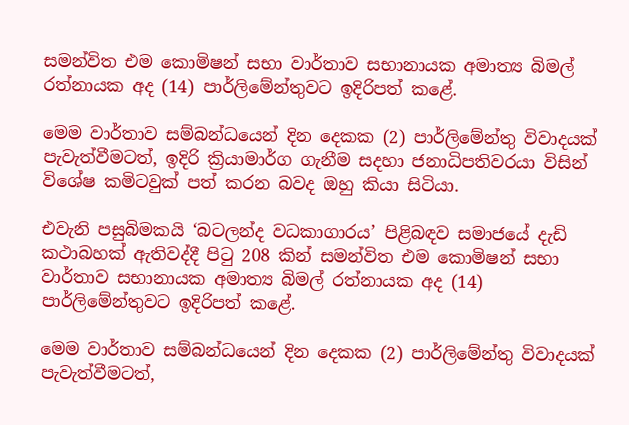සමන්විත එම කොමිෂන් සභා වාර්තාව සභානායක අමාත්‍ය බිමල් රත්නායක අද (14) පාර්ලිමේන්තුවට ඉදිරිපත් කළේ.

මෙම වාර්තාව සම්බන්ධයෙන් දින දෙකක (2) පාර්ලිමේන්තු විවාදයක් පැවැත්වීමටත්, ඉදිරි ක්‍රියාමාර්ග ගැනීම සදහා ජනාධිපතිවරයා විසින් විශේෂ කමිටවුක් පත් කරන බවද ඔහු කියා සිටියා.

එවැනි පසුබිමකයි ‘බටලන්ද වධකාගාරය’ පිළිබඳව සමාජයේ දැඩි කථාබහක් ඇතිවද්දී පිටු 208 කින් සමන්විත එම කොමිෂන් සභා වාර්තාව සභානායක අමාත්‍ය බිමල් රත්නායක අද (14) පාර්ලිමේන්තුවට ඉදිරිපත් කළේ.

මෙම වාර්තාව සම්බන්ධයෙන් දින දෙකක (2) පාර්ලිමේන්තු විවාදයක් පැවැත්වීමටත්,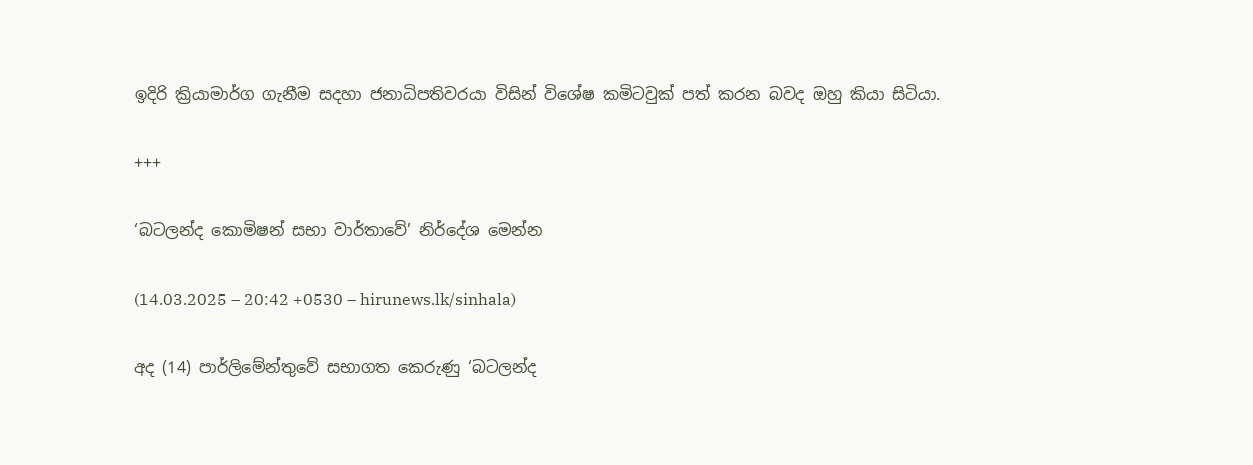ඉදිරි ක්‍රියාමාර්ග ගැනීම සදහා ජනාධිපතිවරයා විසින් විශේෂ කමිටවුක් පත් කරන බවද ඔහු කියා සිටියා.

+++

‘බටලන්ද කොමිෂන් සභා වාර්තාවේ’ නිර්දේශ මෙන්න

(14.03.2025 – 20:42 +0530 – hirunews.lk/sinhala)

අද (14) පාර්ලිමේන්තුවේ සභාගත කෙරුණු ‘බටලන්ද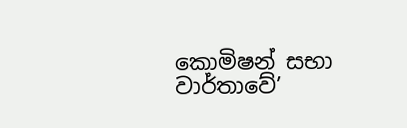කොමිෂන් සභා වාර්තාවේ’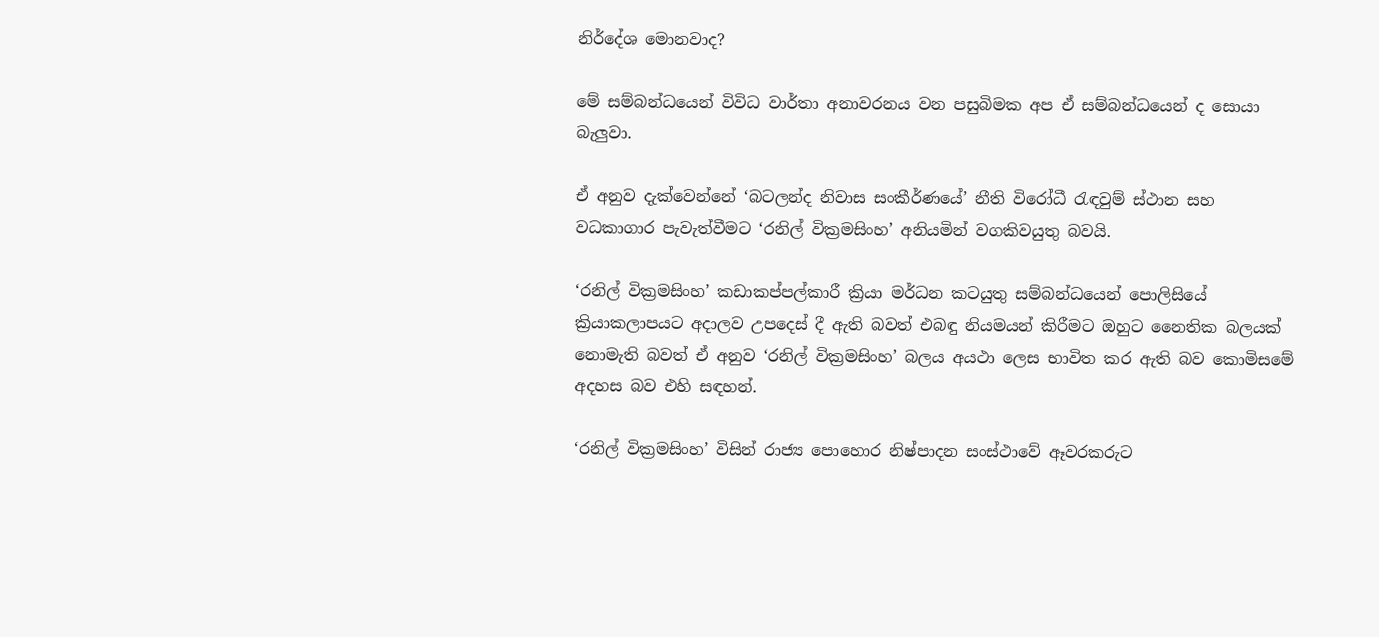නිර්දේශ මොනවාද?

මේ සම්බන්ධයෙන් විවිධ වාර්තා අනාවරනය වන පසුබිමක අප ඒ සම්බන්ධයෙන් ද සොයා බැලුවා.

ඒ අනුව දැක්වෙන්නේ ‘බටලන්ද නිවාස සංකීර්ණයේ’ නීති විරෝධී රැඳවුම් ස්ථාන සහ වධකාගාර පැවැත්වීමට ‘රනිල් වික්‍රමසිංහ’ අනියමින් වගකිවයුතු බවයි.

‘රනිල් වික්‍රමසිංහ’ කඩාකප්පල්කාරී ක්‍රියා මර්ධන කටයුතු සම්බන්ධයෙන් පොලිසියේ ක්‍රියාකලාපයට අදාලව උපදෙස් දී ඇති බවත් එබඳු නියමයන් කිරීමට ඔහුට නෛතික බලයක් නොමැති බවත් ඒ අනුව ‘රනිල් වික්‍රමසිංහ’ බලය අයථා ලෙස භාවිත කර ඇති බව කොමිසමේ අදහස බව එහි සඳහන්.

‘රනිල් වික්‍රමසිංහ’ විසින් රාජ්‍ය පොහොර නිෂ්පාදන සංස්ථාවේ ඈවරකරුට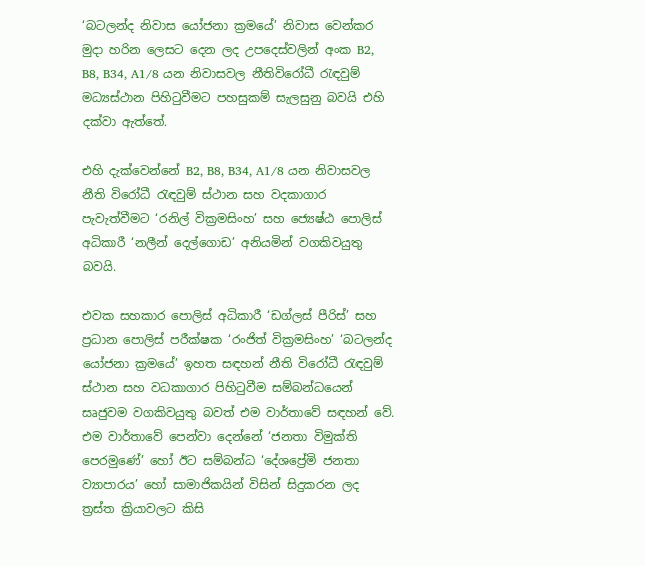‘බටලන්ද නිවාස යෝජනා ක්‍රමයේ’ නිවාස වෙන්කර මුදා හරින ලෙසට දෙන ලද උපදෙස්වලින් අංක B2, B8, B34, A1/8 යන නිවාසවල නීතිවිරෝධී රැඳවුම් මධ්‍යස්ථාන පිහිටුවීමට පහසුකම් සැලසුනු බවයි එහි දක්වා ඇත්තේ.

එහි දැක්වෙන්නේ B2, B8, B34, A1/8 යන නිවාසවල නීති විරෝධී රැඳවුම් ස්ථාන සහ වදකාගාර පැවැත්වීමට ‘රනිල් වික්‍රමසිංහ’ සහ ජ්‍යෙෂ්ඨ පොලිස් අධිකාරී ‘නලීන් දෙල්ගොඩ’ අනියමින් වගකිවයුතු බවයි.

එවක සහකාර පොලිස් අධිකාරී ‘ඩග්ලස් පීරිස්’ සහ ප්‍රධාන පොලිස් පරීක්ෂක ‘රංජිත් වික්‍රමසිංහ’ ‘බටලන්ද යෝජනා ක්‍රමයේ’ ඉහත සඳහන් නීති විරෝධී රැඳවුම් ස්ථාන සහ වධකාගාර පිහිටුවීම සම්බන්ධයෙන් සෘජුවම වගකිවයුතු බවත් එම වාර්තාවේ සඳහන් වේ. එම වාර්තාවේ පෙන්වා දෙන්නේ ‘ජනතා විමුක්ති පෙරමුණේ’ හෝ ඊට සම්බන්ධ ‘දේශප්‍රේමි ජනතා ව්‍යාපාරය’ හෝ සාමාජිකයින් විසින් සිදුකරන ලද ත්‍රස්ත ක්‍රියාවලට කිසි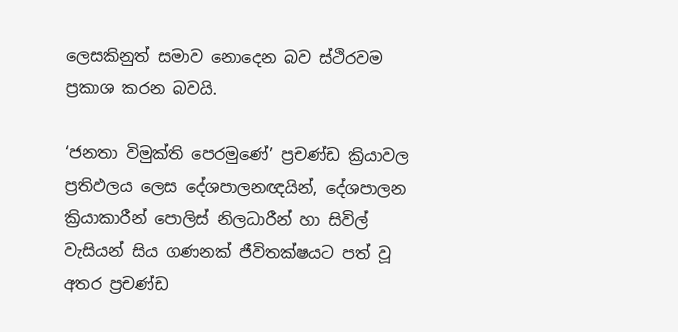ලෙසකිනුත් සමාව නොදෙන බව ස්ථිරවම ප්‍රකාශ කරන බවයි.

‘ජනතා විමුක්ති පෙරමුණේ’ ප්‍රචණ්ඩ ක්‍රියාවල ප්‍රතිඵලය ලෙස දේශපාලනඥයින්, දේශපාලන ක්‍රියාකාරීන් පොලිස් නිලධාරීන් හා සිවිල් වැසියන් සිය ගණනක් ජීවිතක්ෂයට පත් වූ අතර ප්‍රචණ්ඩ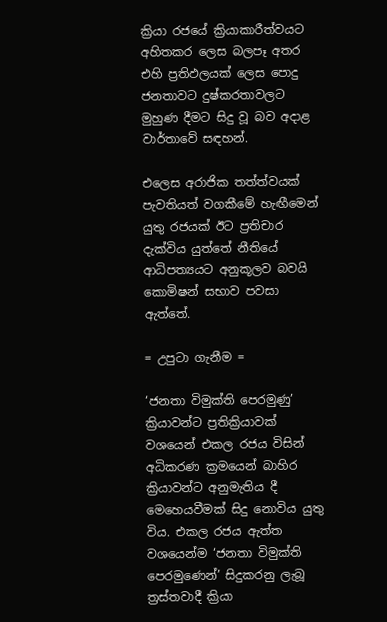ක්‍රියා රජයේ ක්‍රියාකාරීත්වයට අහිතකර ලෙස බලපෑ අතර එහි ප්‍රතිඵලයක් ලෙස පොදු ජනතාවට දුෂ්කරතාවලට මුහුණ දීමට සිදු වූ බව අදාළ වාර්තාවේ සඳහන්.

එලෙස අරාජික තත්ත්වයක් පැවතියත් වගකීමේ හැඟීමෙන් යුතු රජයක් ඊට ප්‍රතිචාර දැක්විය යුත්තේ නීතියේ ආධිපත්‍යයට අනුකූලව බවයි කොමිෂන් සභාව පවසා ඇත්තේ.

= උපුටා ගැනීම =

‘ජනතා විමුක්ති පෙරමුණු’ ක්‍රියාවන්ට ප්‍රතික්‍රියාවක් වශයෙන් එකල රජය විසින් අධිකරණ ක්‍රමයෙන් බාහිර ක්‍රියාවන්ට අනුමැතිය දී මෙහෙයවීමක් සිදු නොවිය යුතු විය. එකල රජය ඇත්ත වශයෙන්ම ‘ජනතා විමුක්ති පෙරමුණෙන්’ සිදුකරනු ලැබූ ත්‍රස්තවාදී ක්‍රියා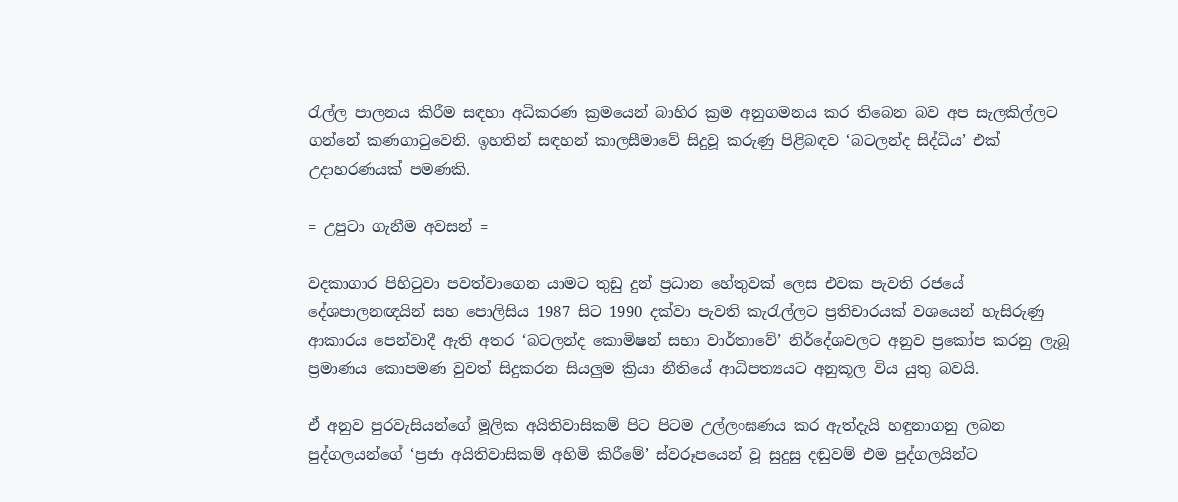රැල්ල පාලනය කිරීම සඳහා අධිකරණ ක්‍රමයෙන් බාහිර ක්‍රම අනුගමනය කර තිබෙන බව අප සැලකිල්ලට ගන්නේ කණගාටුවෙනි. ඉහතින් සඳහන් කාලසීමාවේ සිදුවූ කරුණු පිළිබඳව ‘බටලන්ද සිද්ධිය’ එක් උදාහරණයක් පමණකි.

= උපුටා ගැනීම අවසන් =

වදකාගාර පිහිටුවා පවත්වාගෙන යාමට තුඩු දුන් ප්‍රධාන හේතුවක් ලෙස එවක පැවති රජයේ දේශපාලනඥයින් සහ පොලිසිය 1987 සිට 1990 දක්වා පැවති කැරැල්ලට ප්‍රතිචාරයක් වශයෙන් හැසිරුණු ආකාරය පෙන්වාදී ඇති අතර ‘බටලන්ද කොමිෂන් සභා වාර්තාවේ’ නිර්දේශවලට අනුව ප්‍රකෝප කරනු ලැබූ ප්‍රමාණය කොපමණ වුවත් සිදුකරන සියලුම ක්‍රියා නීතියේ ආධිපත්‍යයට අනුකූල විය යුතු බවයි.

ඒ අනුව පුරවැසියන්ගේ මූලික අයිතිවාසිකම් පිට පිටම උල්ලංඝණය කර ඇත්දැයි හඳුනාගනු ලබන පුද්ගලයන්ගේ ‘ප්‍රජා අයිතිවාසිකම් අහිමි කිරීමේ’ ස්වරූපයෙන් වූ සුදුසු දඬුවම් එම පුද්ගලයින්ට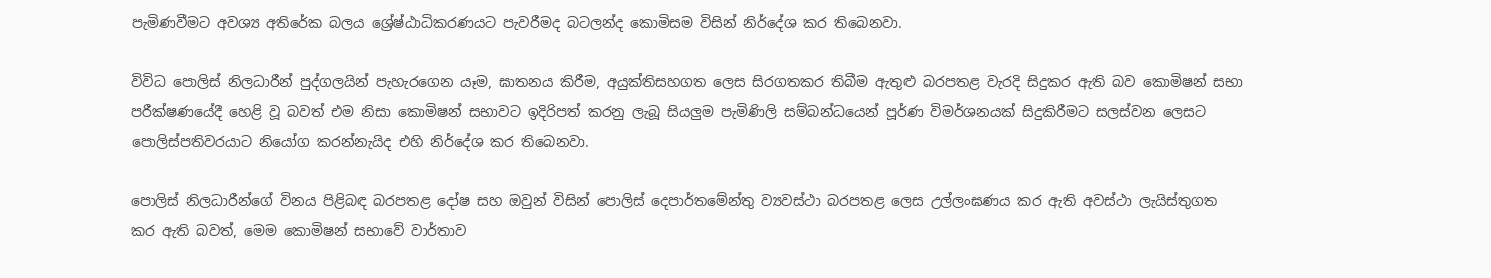පැමිණවීමට අවශ්‍ය අතිරේක බලය ශ්‍රේෂ්ඨාධිකරණයට පැවරීමද බටලන්ද කොමිසම විසින් නිර්දේශ කර තිබෙනවා.

විවිධ පොලිස් නිලධාරීන් පුද්ගලයින් පැහැරගෙන යෑම, ඝාතනය කිරීම, අයුක්තිසහගත ලෙස සිරගතකර තිබීම ඇතුළු බරපතළ වැරදි සිදුකර ඇති බව කොමිෂන් සභා පරීක්ෂණයේදී හෙළි වූ බවත් එම නිසා කොමිෂන් සභාවට ඉදිරිපත් කරනු ලැබූ සියලුම පැමිණිලි සම්බන්ධයෙන් පූර්ණ විමර්ශනයක් සිදුකිරීමට සලස්වන ලෙසට පොලිස්පතිවරයාට නියෝග කරන්නැයිද එහි නිර්දේශ කර තිබෙනවා.

පොලිස් නිලධාරීන්ගේ විනය පිළිබඳ බරපතළ දෝෂ සහ ඔවුන් විසින් පොලිස් දෙපාර්තමේන්තු ව්‍යවස්ථා බරපතළ ලෙස උල්ලංඝණය කර ඇති අවස්ථා ලැයිස්තුගත කර ඇති බවත්, මෙම කොමිෂන් සභාවේ වාර්තාව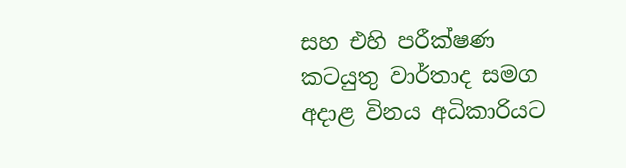සහ එහි පරීක්ෂණ කටයුතු වාර්තාද සමග අදාළ විනය අධිකාරියට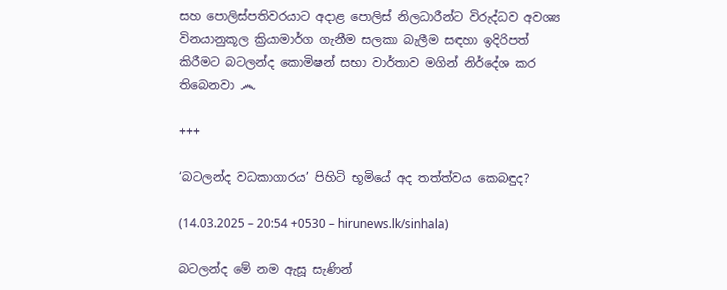සහ පොලිස්පතිවරයාට අදාළ පොලිස් නිලධාරීන්ට විරුද්ධව අවශ්‍ය විනයානුකූල ක්‍රියාමාර්ග ගැනීම සලකා බැලීම සඳහා ඉදිරිපත් කිරීමට බටලන්ද කොමිෂන් සභා වාර්තාව මගින් නිර්දේශ කර තිබෙනවා ෴

+++

‘බටලන්ද වධකාගාරය’ පිහිටි භූමියේ අද තත්ත්වය කෙබඳුද?

(14.03.2025 – 20:54 +0530 – hirunews.lk/sinhala)

බටලන්ද මේ නම ඇසූ සැණින්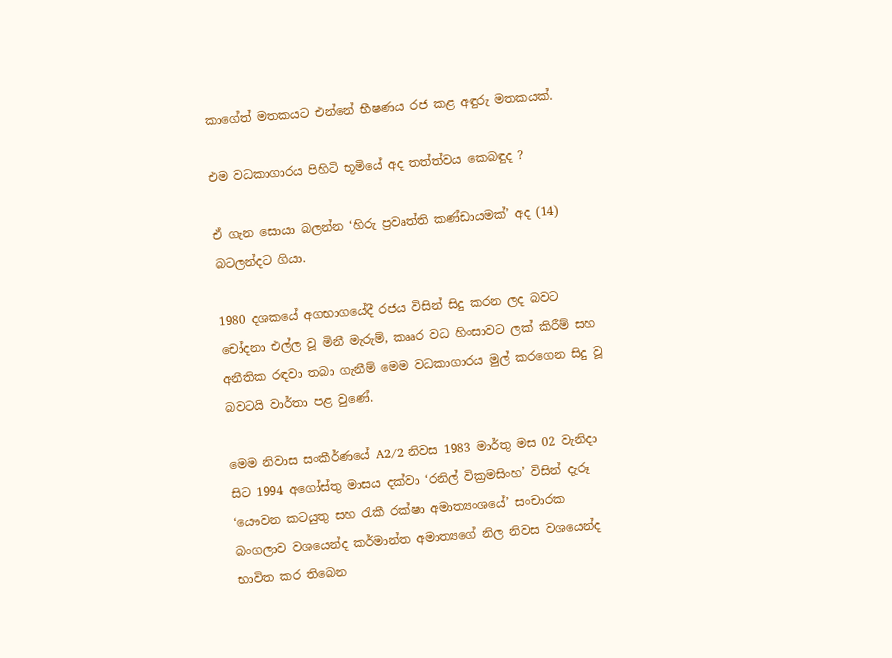කාගේත් මතකයට එන්නේ භීෂණය රජ කළ අඳුරු මතකයක්.

එම වධකාගාරය පිහිටි භූමියේ අද තත්ත්වය කෙබඳුද ?

ඒ ගැන සොයා බලන්න ‘හිරු ප්‍රවෘත්ති කණ්ඩායමක්’ අද (14) බටලන්දට ගියා.

1980 දශකයේ අගභාගයේදී රජය විසින් සිදු කරන ලද බවට චෝදනා එල්ල වූ මිනී මැරුම්, කෲර වධ හිංසාවට ලක් කිරීම් සහ අනීතික රඳවා තබා ගැනීම් මෙම වධකාගාරය මුල් කරගෙන සිදු වූ බවටයි වාර්තා පළ වුණේ.

මෙම නිවාස සංකීර්ණයේ A2/2 නිවස 1983 මාර්තු මස 02 වැනිදා සිට 1994 අගෝස්තු මාසය දක්වා ‘රනිල් වික්‍රමසිංහ’ විසින් දැරූ ‘යෞවන කටයුතු සහ රැකී රක්ෂා අමාත්‍යංශයේ’ සංචාරක බංගලාව වශයෙන්ද කර්මාන්ත අමාත්‍යගේ නිල නිවස වශයෙන්ද භාවිත කර තිබෙන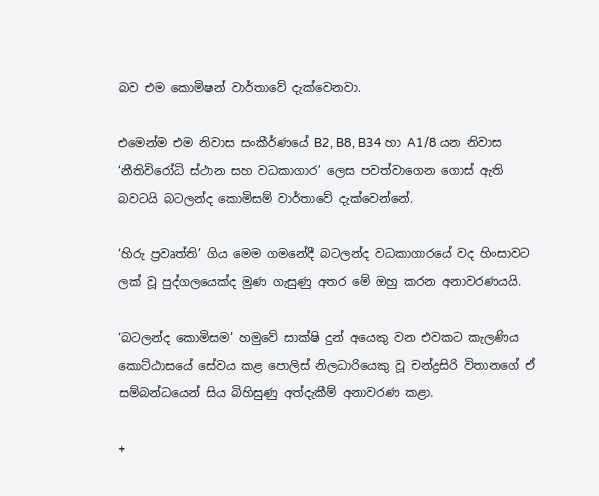බව එම කොමිෂන් වාර්තාවේ දැක්වෙනවා.

එමෙන්ම එම නිවාස සංකීර්ණයේ B2, B8, B34 හා A1/8 යන නිවාස ‘නීතිවිරෝධි ස්ථාන සහ වධකාගාර’ ලෙස පවත්වාගෙන ගොස් ඇති බවටයි බටලන්ද කොමිසම් වාර්තාවේ දැක්වෙන්නේ.

‘හිරු ප්‍රවෘත්ති’ ගිය මෙම ගමනේදී බටලන්ද වධකාගාරයේ වද හිංසාවට ලක් වූ පුද්ගලයෙක්ද මුණ ගැසුණු අතර මේ ඔහු කරන අනාවරණයයි.

‘බටලන්ද කොමිසම’ හමුවේ සාක්ෂි දුන් අයෙකු වන එවකට කැලණිය කොට්ඨාසයේ සේවය කළ පොලිස් නිලධාරියෙකු වූ චන්ද්‍රසිරි විතානගේ ඒ සම්බන්ධයෙන් සිය බිහිසුණු අත්දැකීම් අනාවරණ කළා.

+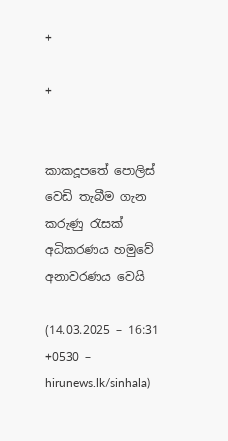+

+


කාකදූපතේ පොලිස් වෙඩි තැබීම ගැන කරුණු රැසක් අධිකරණය හමුවේ අනාවරණය වෙයි

(14.03.2025 – 16:31 +0530 – hirunews.lk/sinhala)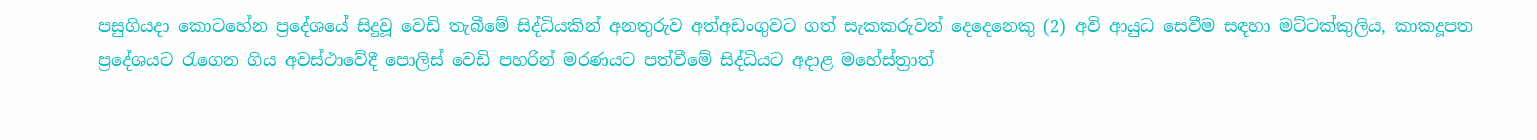පසුගියදා කොටහේන ප්‍රදේශයේ සිදුවූ වෙඩි තැබීමේ සිද්ධියකින් අනතුරුව අත්අඩංගුවට ගත් සැකකරුවන් දෙදෙනෙකු (2) අවි ආයුධ සෙවීම සඳහා මට්ටක්කුලිය, කාකදූපත ප්‍රදේශයට රැගෙන ගිය අවස්ථාවේදී පොලිස් වෙඩි පහරින් මරණයට පත්වීමේ සිද්ධියට අදාළ මහේස්ත්‍රාත්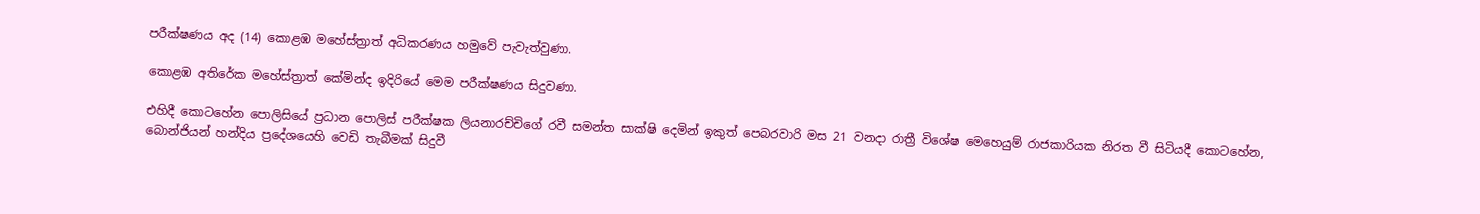පරීක්ෂණය අද (14) කොළඹ මහේස්ත්‍රාත් අධිකරණය හමුවේ පැවැත්වුණා.

කොළඹ අතිරේක මහේස්ත්‍රාත් කේමින්ද ඉදිරියේ මෙම පරීක්ෂණය සිදුවණා.

එහිදී කොටහේන පොලිසියේ ප්‍රධාන පොලිස් පරීක්ෂක ලියනාරච්චිගේ රවී සමන්ත සාක්ෂි දෙමින් ඉකුත් පෙබරවාරි මස 21 වනදා රාත්‍රී විශේෂ මෙහෙයුම් රාජකාරියක නිරත වී සිටියදී කොටහේන, බොන්ජියන් හන්දිය ප්‍රදේශයෙහි වෙඩි තැබීමක් සිදුවී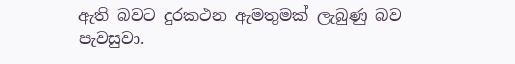ඇති බවට දුරකථන ඇමතුමක් ලැබුණු බව පැවසුවා.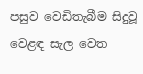පසුව වෙඩිතැබීම සිදුවූ වෙළඳ සැල වෙත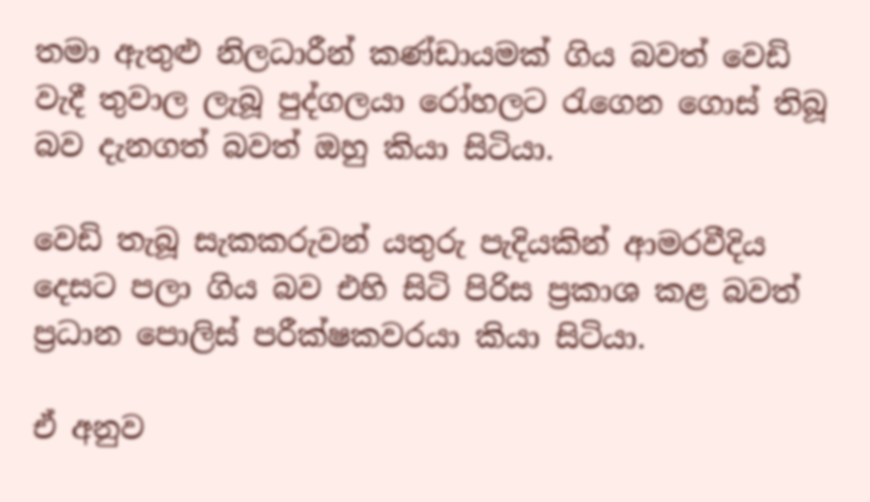තමා ඇතුළු නිලධාරීන් කණ්ඩායමක් ගිය බවත් වෙඩි වැදී තුවාල ලැබූ පුද්ගලයා රෝහලට රැගෙන ගොස් තිබූ බව දැනගත් බවත් ඔහු කියා සිටියා.

වෙඩි තැබූ සැකකරුවන් යතුරු පැදියකින් ආමරවීදිය දෙසට පලා ගිය බව එහි සිටි පිරිස ප්‍රකාශ කළ බවත් ප්‍රධාන පොලිස් පරීක්ෂකවරයා කියා සිටියා.

ඒ අනුව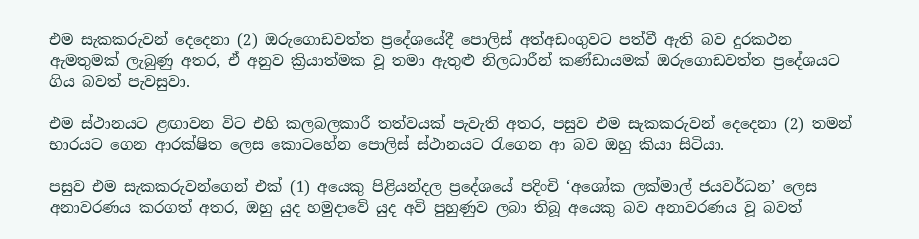එම සැකකරුවන් දෙදෙනා (2) ඔරුගොඩවත්ත ප්‍රදේශයේදී පොලිස් අත්අඩංගුවට පත්වී ඇති බව දුරකථන ඇමතුමක් ලැබුණු අතර, ඒ අනුව ක්‍රියාත්මක වූ තමා ඇතුළු නිලධාරීන් කණ්ඩායමක් ඔරුගොඩවත්ත ප්‍රදේශයට ගිය බවත් පැවසුවා.

එම ස්ථානයට ළඟාවන විට එහි කලබලකාරී තත්වයක් පැවැති අතර, පසුව එම සැකකරුවන් දෙදෙනා (2) තමන් භාරයට ගෙන ආරක්ෂිත ලෙස කොටහේන පොලිස් ස්ථානයට රැගෙන ආ බව ඔහු කියා සිටියා.

පසුව එම සැකකරුවන්ගෙන් එක් (1) අයෙකු පිළියන්දල ප්‍රදේශයේ පදිංචි ‘අශෝක ලක්මාල් ජයවර්ධන’ ලෙස අනාවරණය කරගත් අතර, ඔහු යුද හමුදාවේ යුද අවි පුහුණුව ලබා තිබූ අයෙකු බව අනාවරණය වූ බවත්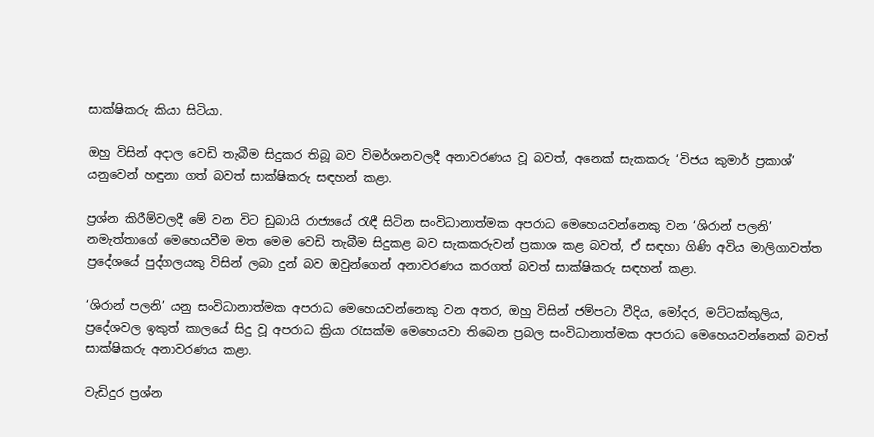සාක්ෂිකරු කියා සිටියා.

ඔහු විසින් අදාල වෙඩි තැබීම සිදුකර තිබූ බව විමර්ශනවලදී අනාවරණය වූ බවත්, අනෙක් සැකකරු ‘විජය කුමාර් ප්‍රකාශ්’ යනුවෙන් හඳුනා ගත් බවත් සාක්ෂිකරු සඳහන් කළා.

ප්‍රශ්න කිරීම්වලදී මේ වන විට ඩුබායි රාජ්‍යයේ රැඳී සිටින සංවිධානාත්මක අපරාධ මෙහෙයවන්නෙකු වන ‘ශිරාන් පලනි’ නමැත්තාගේ මෙහෙයවීම මත මෙම වෙඩි තැබීම සිදුකළ බව සැකකරුවන් ප්‍රකාශ කළ බවත්, ඒ සඳහා ගිණි අවිය මාලිගාවත්ත ප්‍රදේශයේ පුද්ගලයකු විසින් ලබා දුන් බව ඔවුන්ගෙන් අනාවරණය කරගත් බවත් සාක්ෂිකරු සඳහන් කළා.

‘ශිරාන් පලනි’ යනු සංවිධානාත්මක අපරාධ මෙහෙයවන්නෙකු වන අතර, ඔහු විසින් ජම්පටා වීදිය, මෝදර, මට්ටක්කුලිය, ප්‍රදේශවල ඉකුත් කාලයේ සිදු වූ අපරාධ ක්‍රියා රැසක්ම මෙහෙයවා තිබෙන ප්‍රබල සංවිධානාත්මක අපරාධ මෙහෙයවන්නෙක් බවත් සාක්ෂිකරු අනාවරණය කළා.

වැඩිදුර ප්‍රශ්න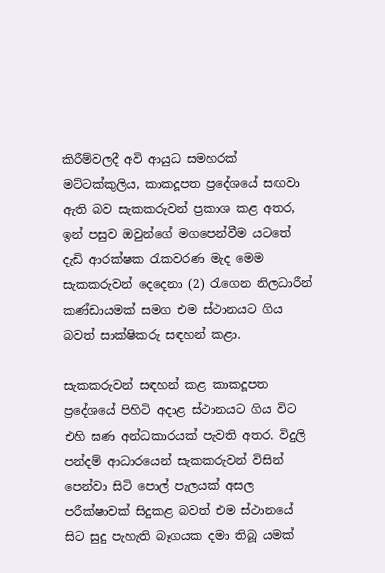කිරීම්වලදී අවි ආයුධ සමහරක් මට්ටක්කුලිය, කාකදූපත ප්‍රදේශයේ සඟවා ඇති බව සැකකරුවන් ප්‍රකාශ කළ අතර, ඉන් පසුව ඔවුන්ගේ මගපෙන්වීම යටතේ දැඩි ආරක්ෂක රැකවරණ මැද මෙම සැකකරුවන් දෙදෙනා (2) රැගෙන නිලධාරීන් කණ්ඩායමක් සමග එම ස්ථානයට ගිය බවත් සාක්ෂිකරු සඳහන් කළා.

සැකකරුවන් සඳහන් කළ කාකදූපත ප්‍රදේශයේ පිහිටි අදාළ ස්ථානයට ගිය විට එහි ඝණ අන්ධකාරයක් පැවති අතර. විදුලි පන්දම් ආධාරයෙන් සැකකරුවන් විසින් පෙන්වා සිටි පොල් පැලයක් අසල පරීක්ෂාවක් සිදුකළ බවත් එම ස්ථානයේ සිට සුදු පැහැති බෑගයක දමා තිබූ යමක්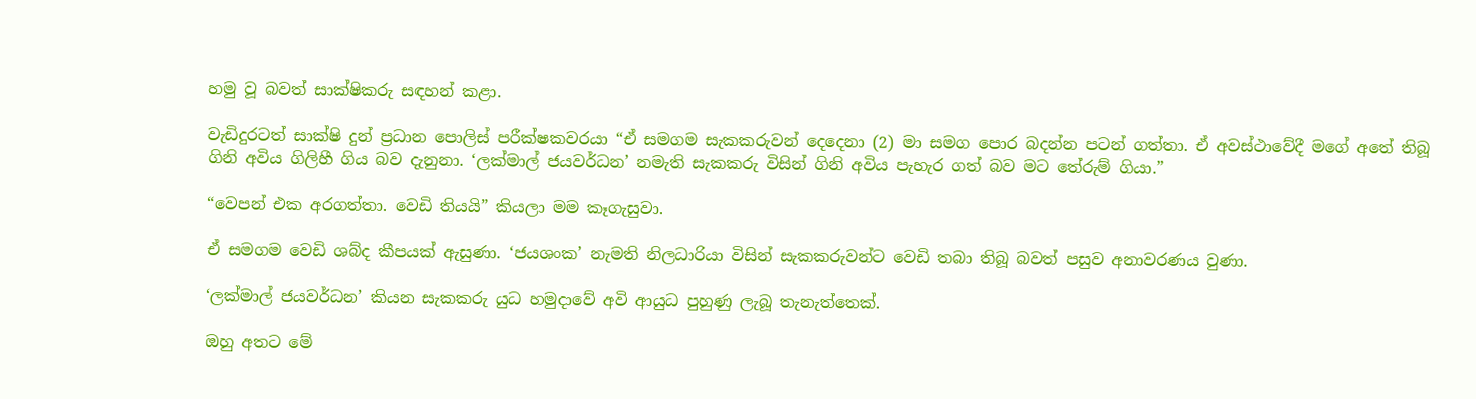හමු වූ බවත් සාක්ෂිකරු සඳහන් කළා.

වැඩිදුරටත් සාක්ෂි දුන් ප්‍රධාන පොලිස් පරීක්ෂකවරයා “ඒ සමගම සැකකරුවන් දෙදෙනා (2) මා සමග පොර බදන්න පටන් ගත්තා. ඒ අවස්ථාවේදී මගේ අතේ තිබූ ගිනි අවිය ගිලිහී ගිය බව දැනුනා. ‘ලක්මාල් ජයවර්ධන’ නමැති සැකකරු විසින් ගිනි අවිය පැහැර ගත් බව මට තේරුම් ගියා.”

“වෙපන් එක අරගත්තා. වෙඩි තියයි” කියලා මම කෑගැසුවා.

ඒ සමගම වෙඩි ශබ්ද කීපයක් ඇසුණා. ‘ජයශංක’ නැමති නිලධාරියා විසින් සැකකරුවන්ට වෙඩි තබා තිබූ බවත් පසුව අනාවරණය වුණා.

‘ලක්මාල් ජයවර්ධන’ කියන සැකකරු යුධ හමුදාවේ අවි ආයුධ පුහුණු ලැබූ තැනැත්තෙක්.

ඔහු අතට මේ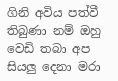ගිනි අවිය පත්වී තිබුණා නම් ඔහු වෙඩි තබා අප සියලු දෙනා මරා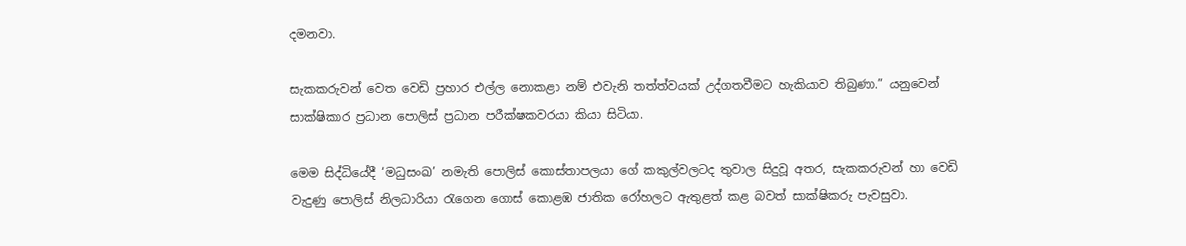දමනවා.

සැකකරුවන් වෙත වෙඩි ප්‍රහාර එල්ල නොකළා නම් එවැනි තත්ත්වයක් උද්ගතවීමට හැකියාව තිබුණා.” යනුවෙන් සාක්ෂිකාර ප්‍රධාන පොලිස් ප්‍රධාන පරීක්ෂකවරයා කියා සිටියා.

මෙම සිද්ධියේදී ‘මධුසංඛ’ නමැති පොලිස් කොස්තාපලයා ගේ කකුල්වලටද තුවාල සිදුවූ අතර, සැකකරුවන් හා වෙඩි වැදුණු පොලිස් නිලධාරියා රැගෙන ගොස් කොළඹ ජාතික රෝහලට ඇතුළත් කළ බවත් සාක්ෂිකරු පැවසුවා.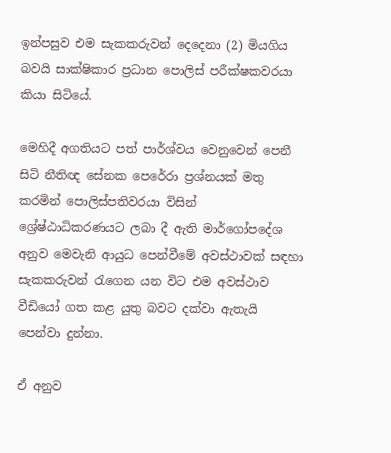ඉන්පසුව එම සැකකරුවන් දෙදෙනා (2) මියගිය බවයි සාක්ෂිකාර ප්‍රධාන පොලිස් පරීක්ෂකවරයා කියා සිටියේ.

මෙහිදී අගතියට පත් පාර්ශ්වය වෙනුවෙන් පෙනී සිටි නීතිඥ සේනක පෙරේරා ප්‍රශ්නයක් මතු කරමින් පොලිස්පතිවරයා විසින් ශ්‍රේෂ්ඨාධිකරණයට ලබා දී ඇති මාර්ගෝපදේශ අනුව මෙවැනි ආයුධ පෙන්වීමේ අවස්ථාවක් සඳහා සැකකරුවන් රැගෙන යන විට එම අවස්ථාව වීඩියෝ ගත කළ යුතු බවට දක්වා ඇතැයි පෙන්වා දුන්නා.

ඒ අනුව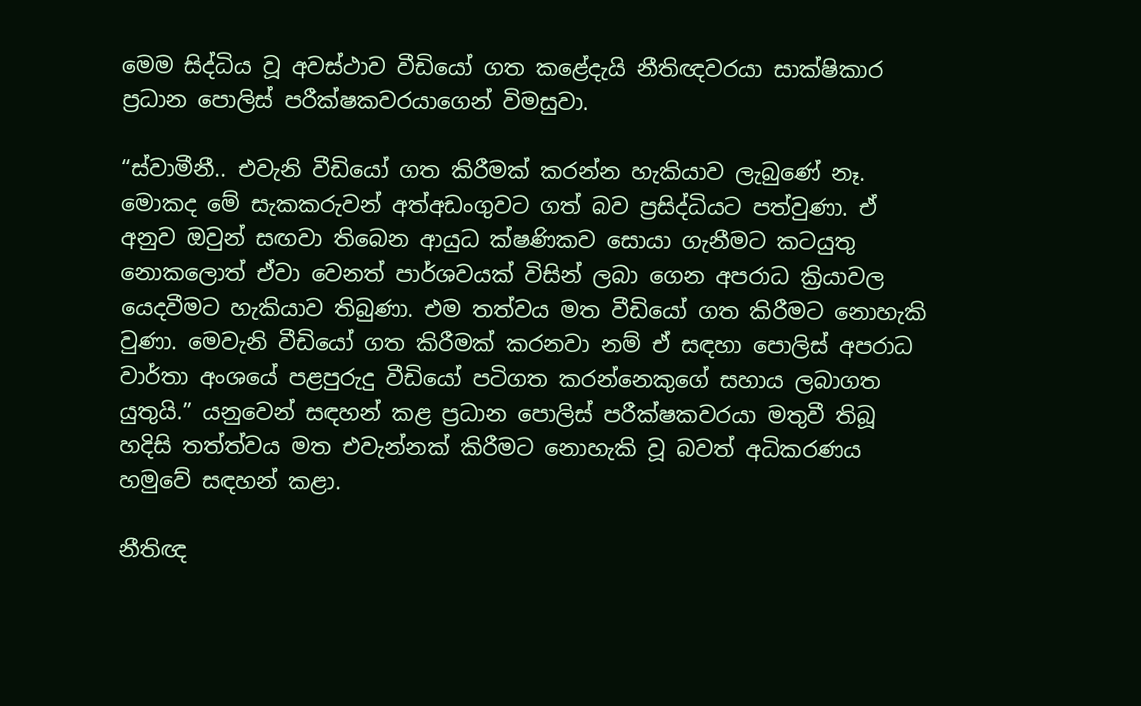මෙම සිද්ධිය වූ අවස්ථාව වීඩියෝ ගත කළේදැයි නීතිඥවරයා සාක්ෂිකාර ප්‍රධාන පොලිස් පරීක්ෂකවරයාගෙන් විමසුවා.

“ස්වාමීනී.. එවැනි වීඩියෝ ගත කිරීමක් කරන්න හැකියාව ලැබුණේ නෑ. මොකද මේ සැකකරුවන් අත්අඩංගුවට ගත් බව ප්‍රසිද්ධියට පත්වුණා. ඒ අනුව ඔවුන් සඟවා තිබෙන ආයුධ ක්ෂණිකව සොයා ගැනීමට කටයුතු නොකලොත් ඒවා වෙනත් පාර්ශවයක් විසින් ලබා ගෙන අපරාධ ක්‍රියාවල යෙදවීමට හැකියාව තිබුණා. එම තත්වය මත වීඩියෝ ගත කිරීමට නොහැකි වුණා. මෙවැනි වීඩියෝ ගත කිරීමක් කරනවා නම් ඒ සඳහා පොලිස් අපරාධ වාර්තා අංශයේ පළපුරුදු වීඩියෝ පටිගත කරන්නෙකුගේ සහාය ලබාගත යුතුයි.” යනුවෙන් සඳහන් කළ ප්‍රධාන පොලිස් පරීක්ෂකවරයා මතුවී තිබූ හදිසි තත්ත්වය මත එවැන්නක් කිරීමට නොහැකි වූ බවත් අධිකරණය හමුවේ සඳහන් කළා.

නීතිඥ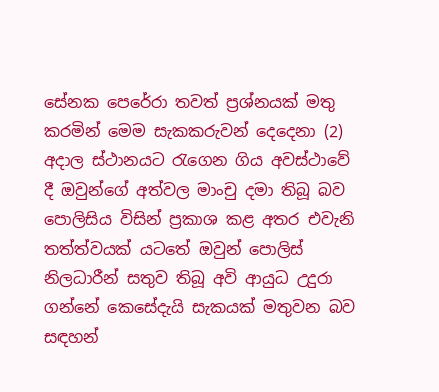සේනක පෙරේරා තවත් ප්‍රශ්නයක් මතු කරමින් මෙම සැකකරුවන් දෙදෙනා (2) අදාල ස්ථානයට රැගෙන ගිය අවස්ථාවේ දී ඔවුන්ගේ අත්වල මාංචු දමා තිබූ බව පොලිසිය විසින් ප්‍රකාශ කළ අතර එවැනි තත්ත්වයක් යටතේ ඔවුන් පොලිස් නිලධාරීන් සතුව තිබූ අවි ආයුධ උදුරා ගන්නේ කෙසේදැයි සැකයක් මතුවන බව සඳහන්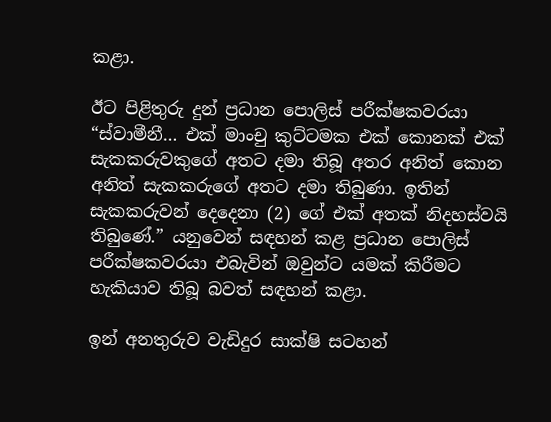කළා.

ඊට පිළිතුරු දුන් ප්‍රධාන පොලිස් පරීක්ෂකවරයා “ස්වාමීනී… එක් මාංචු කුට්ටමක එක් කොනක් එක් සැකකරුවකුගේ අතට දමා තිබූ අතර අනිත් කොන අනිත් සැකකරුගේ අතට දමා තිබුණා. ඉතින් සැකකරුවන් දෙදෙනා (2) ගේ එක් අතක් නිදහස්වයි තිබුණේ.” යනුවෙන් සඳහන් කළ ප්‍රධාන පොලිස් පරීක්ෂකවරයා එබැවින් ඔවුන්ට යමක් කිරීමට හැකියාව තිබූ බවත් සඳහන් කළා.

ඉන් අනතුරුව වැඩිදුර සාක්ෂි සටහන්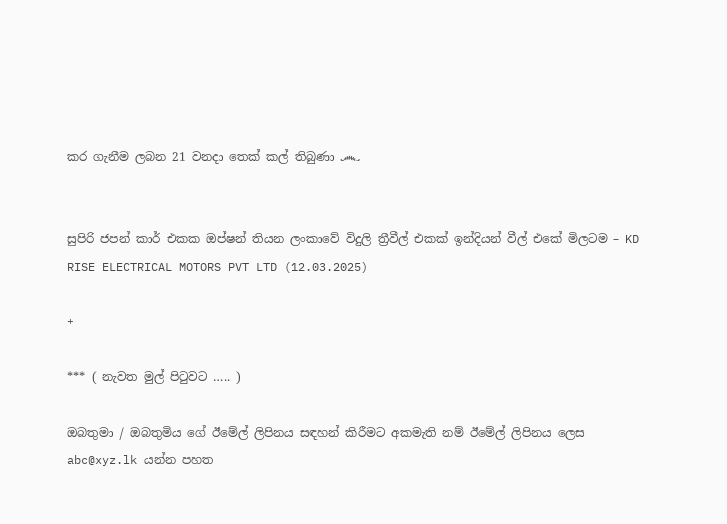කර ගැනීම ලබන 21 වනදා තෙක් කල් තිබුණා ෴


සුපිරි ජපන් කාර් එකක ඔප්ෂන් තියන ලංකාවේ විදුලි ත්‍රීවීල් එකක් ඉන්දියන් වීල් එකේ මිලටම – KD RISE ELECTRICAL MOTORS PVT LTD (12.03.2025)

+

*** ( නැවත මුල් පිටුවට ….. )

ඔබතුමා / ඔබතුමිය ගේ ඊමේල් ලිපිනය සඳහන් කිරීමට අකමැති නම් ඊමේල් ලිපිනය ලෙස abc@xyz.lk යන්න පහත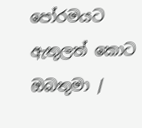පෝරමයට ඇතුලත් කොට ඔබතුමා /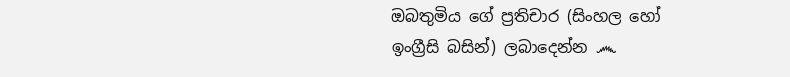ඔබතුමිය ගේ ප්‍රතිචාර (සිංහල හෝ ඉංග්‍රීසි බසින්) ලබාදෙන්න ෴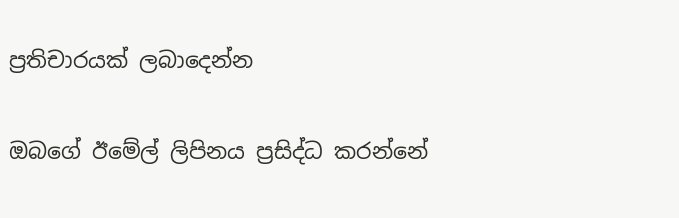ප්‍රතිචාරයක් ලබාදෙන්න

ඔබගේ ඊමේල් ලිපිනය ප්‍රසිද්ධ කරන්නේ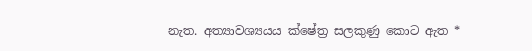නැත. අත්‍යාවශ්‍යයය ක්ෂේත්‍ර සලකුණු කොට ඇත *